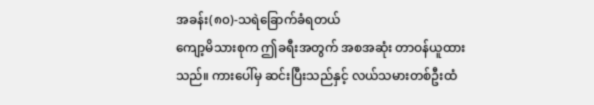အခန်း(၈၀)-သရဲခြောက်ခံရတယ်
ကျော့မိသားစုက ဤခရီးအတွက် အစအဆုံး တာဝန်ယူထားသည်။ ကားပေါ်မှ ဆင်းပြီးသည်နှင့် လယ်သမားတစ်ဦးထံ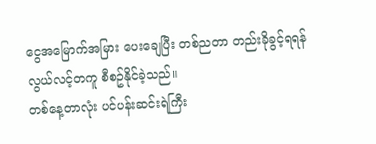ငွေအမြောက်အမြား ပေးချေပြီး တစ်ညတာ တည်းခိုခွင့်ရရန် လွယ်လင့်တကူ စီစဥ်နိုင်ခဲ့သည်။
တစ်နေ့တာလုံး ပင်ပန်းဆင်းရဲကြီး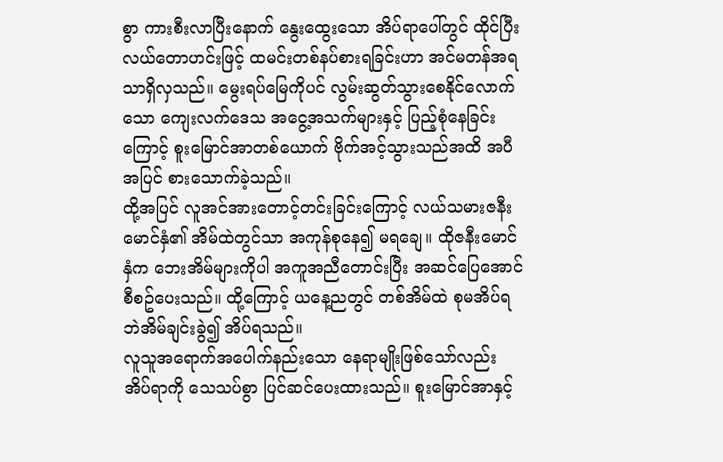စွာ ကားစီးလာပြီးနောက် နွေးထွေးသော အိပ်ရာပေါ်တွင် ထိုင်ပြီး လယ်တောဟင်းဖြင့် ထမင်းတစ်နပ်စားရခြင်းဟာ အင်မတန်အရသာရှိလှသည်။ မွေးရပ်မြေကိုပင် လွမ်းဆွတ်သွားစေနိုင်လောက်သော ကျေးလက်ဒေသ အငွေ့အသက်များနှင့် ပြည့်စုံနေခြင်းကြောင့် စူးမြောင်အာတစ်ယောက် ဗိုက်အင့်သွားသည်အထိ အပီအပြင် စားသောက်ခဲ့သည်။
ထို့အပြင် လူအင်အားတောင့်တင်းခြင်းကြောင့် လယ်သမားဇနီးမောင်နှံ၏ အိမ်ထဲတွင်သာ အကုန်စုနေ၍ မရချေ။ ထိုဇနီးမောင်နှံက ဘေးအိမ်များကိုပါ အကူအညီတောင်းပြီး အဆင်ပြေအောင် စီစဥ်ပေးသည်။ ထို့ကြောင့် ယနေ့ညတွင် တစ်အိမ်ထဲ စုမအိပ်ရဘဲအိမ်ချင်းခွဲ၍ အိပ်ရသည်။
လူသူအရောက်အပေါက်နည်းသော နေရာမျိုးဖြစ်သော်လည်း အိပ်ရာကို သေသပ်စွာ ပြင်ဆင်ပေးထားသည်။ စူးမြောင်အာနှင့်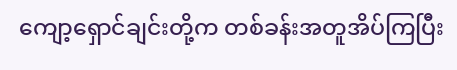ကျော့ရှောင်ချင်းတို့က တစ်ခန်းအတူအိပ်ကြပြီး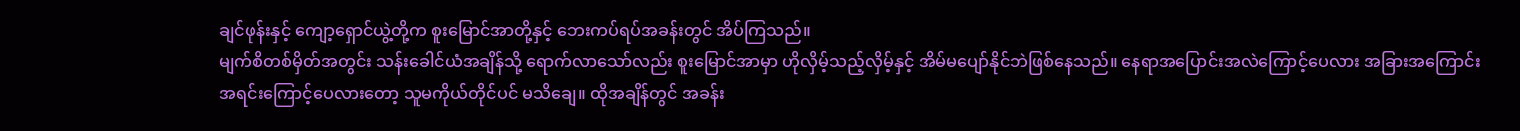ချင်ဖုန်းနှင့် ကျော့ရှောင်ယွဲ့တို့က စူးမြောင်အာတို့နှင့် ဘေးကပ်ရပ်အခန်းတွင် အိပ်ကြသည်။
မျက်စိတစ်မှိတ်အတွင်း သန်းခေါင်ယံအချိန်သို့ ရောက်လာသော်လည်း စူးမြောင်အာမှာ ဟိုလှိမ့်သည့်လှိမ့်နှင့် အိမ်မပျော်နိုင်ဘဲဖြစ်နေသည်။ နေရာအပြောင်းအလဲကြောင့်ပေလား အခြားအကြောင်းအရင်းကြောင့်ပေလားတော့ သူမကိုယ်တိုင်ပင် မသိချေ။ ထိုအချိန်တွင် အခန်း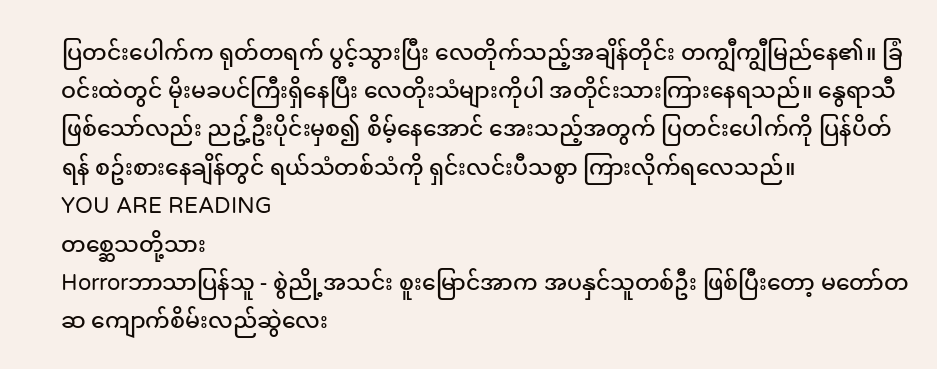ပြတင်းပေါက်က ရုတ်တရက် ပွင့်သွားပြီး လေတိုက်သည့်အချိန်တိုင်း တကျွီကျွီမြည်နေ၏။ ခြံဝင်းထဲတွင် မိုးမခပင်ကြီးရှိနေပြီး လေတိုးသံများကိုပါ အတိုင်းသားကြားနေရသည်။ နွေရာသီဖြစ်သော်လည်း ညဥ့်ဦးပိုင်းမှစ၍ စိမ့်နေအောင် အေးသည့်အတွက် ပြတင်းပေါက်ကို ပြန်ပိတ်ရန် စဥ်းစားနေချိန်တွင် ရယ်သံတစ်သံကို ရှင်းလင်းပီသစွာ ကြားလိုက်ရလေသည်။
YOU ARE READING
တစ္ဆေသတို့သား
Horrorဘာသာပြန်သူ - စွဲညို့အသင်း စူးမြောင်အာက အပနှင်သူတစ်ဦး ဖြစ်ပြီးတော့ မတော်တဆ ကျောက်စိမ်းလည်ဆွဲလေး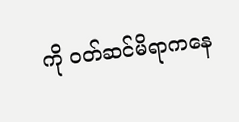ကို ဝတ်ဆင်မိရာကနေ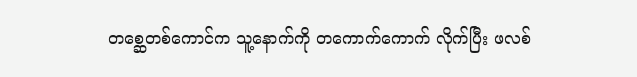တစ္ဆေတစ်ကောင်က သူ့နောက်ကို တကောက်ကောက် လိုက်ပြီး ဖလစ်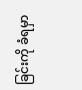ခြင်းကို ခံရမှာ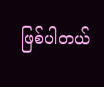ဖြစ်ပါတယ်